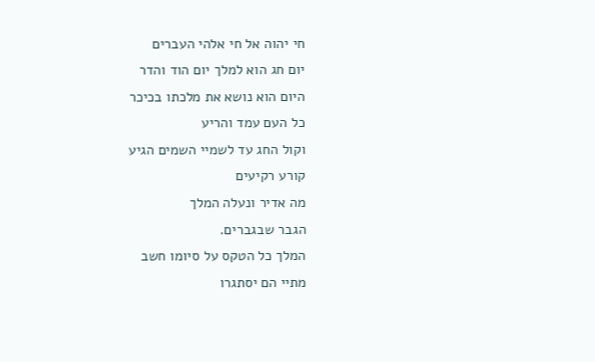חי יהוה אל חי אלהי העברים
יום חג הוא למלך יום הוד והדר
היום הוא נושא את מלכתו בכיכר
כל העם עמד והריע
וקול החג עד לשמיי השמים הגיע
קורע רקיעים
מה אדיר ונעלה המלך
הגבר שבגברים.
המלך כל הטקס על סיומו חשב
מתיי הם יסתגרו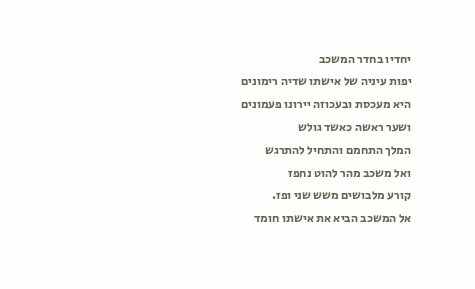יחדיו בחדר המשכב
יפות עיניה של אישתו שדיה רימונים
היא מעכסת ובעכוזה יירונו פעמונים
ושער ראשה כאשד גולש
המלך התחמם והתחיל להתרגש
ואל משכב מהר להוט נחפז
קורע מלבושים משש שני ופז.
אל המשכב הביא את אישתו חומד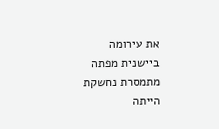את עירומה
ביישנית מפתה מתמסרת נחשקת הייתה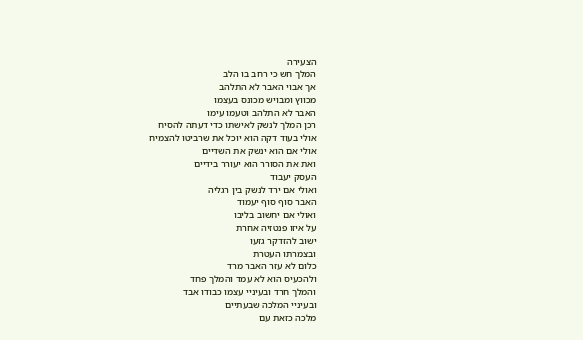הצעירה
המלך חש כי רחב בו הלב
אך אבוי האבר לא התלהב
מכווץ ומבויש מכונס בעצמו
האבר לא התלהב וטעמו עימו
רכן המלך לנשק לאישתו כדי דעתה להסיח
אולי בעוד דקה הוא יוכל את שרביטו להצמיח
אולי אם הוא ינשק את השדיים
ואת את הסורר הוא יעורר בידיים
העסק יעבוד
ואולי אם ירד לנשק בין רגליה
האבר סוף סוף יעמוד
ואולי אם יחשוב בליבו
על איזו פנטזיה אחרת
ישוב להזדקר גזעו
ובצמרתו העטרת
כלום לא עזר האבר מרד
ולהכעיס הוא לא עמד והמלך פחד
והמלך חרד ובעיניי עצמו כבודו אבד
ובעיניי המלכה שבעתיים
מלכה כזאת עם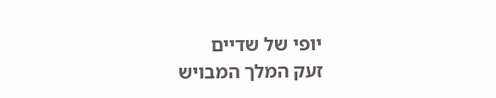יופי של שדיים
זעק המלך המבויש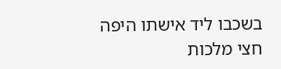בשכבו ליד אישתו היפה
חצי מלכות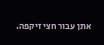אתן עבור חצי זיקפה.